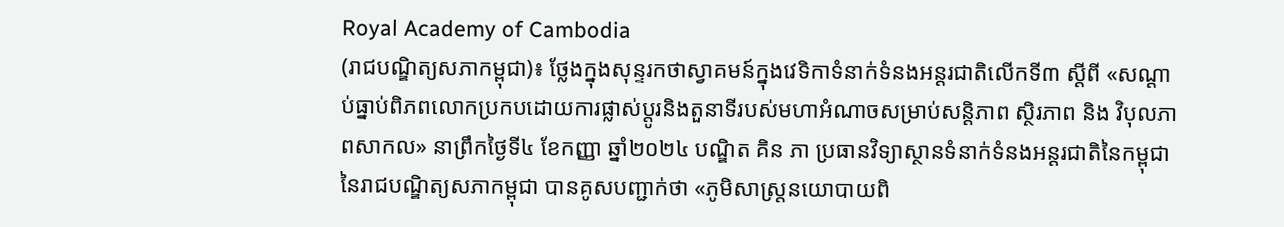Royal Academy of Cambodia
(រាជបណ្ឌិត្យសភាកម្ពុជា)៖ ថ្លែងក្នុងសុន្ទរកថាស្វាគមន៍ក្នុងវេទិកាទំនាក់ទំនងអន្តរជាតិលើកទី៣ ស្ដីពី «សណ្តាប់ធ្នាប់ពិភពលោកប្រកបដោយការផ្លាស់ប្តូរនិងតួនាទីរបស់មហាអំណាចសម្រាប់សន្តិភាព ស្ថិរភាព និង វិបុលភាពសាកល» នាព្រឹកថ្ងៃទី៤ ខែកញ្ញា ឆ្នាំ២០២៤ បណ្ឌិត គិន ភា ប្រធានវិទ្យាស្ថានទំនាក់ទំនងអន្តរជាតិនៃកម្ពុជា នៃរាជបណ្ឌិត្យសភាកម្ពុជា បានគូសបញ្ជាក់ថា «ភូមិសាស្ត្រនយោបាយពិ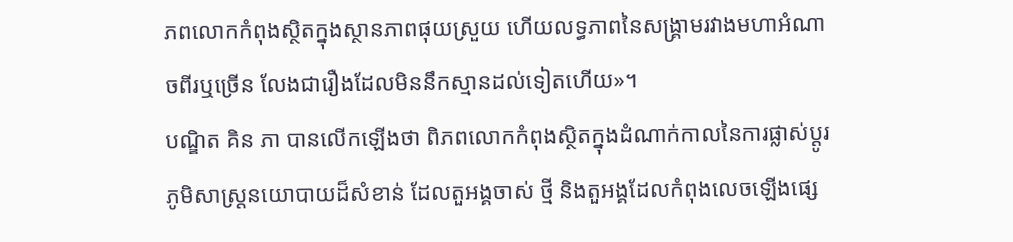ភពលោកកំពុងស្ថិតក្នុងស្ថានភាពផុយស្រួយ ហើយលទ្ធភាពនៃសង្គ្រាមរវាងមហាអំណាចពីរឬច្រើន លែងជារឿងដែលមិននឹកស្មានដល់ទៀតហើយ»។
បណ្ឌិត គិន ភា បានលើកឡើងថា ពិភពលោកកំពុងស្ថិតក្នុងដំណាក់កាលនៃការផ្លាស់ប្តូរភូមិសាស្ត្រនយោបាយដ៏សំខាន់ ដែលតួអង្គចាស់ ថ្មី និងតួអង្គដែលកំពុងលេចឡើងផ្សេ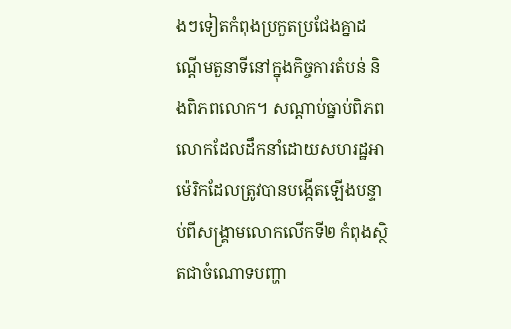ងៗទៀតកំពុងប្រកួតប្រជែងគ្នាដណ្ដើមតួនាទីនៅក្នុងកិច្ចការតំបន់ និងពិភពលោក។ សណ្តាប់ធ្នាប់ពិភពលោកដែលដឹកនាំដោយសហរដ្ឋអាម៉េរិកដែលត្រូវបានបង្កើតឡើងបន្ទាប់ពីសង្គ្រាមលោកលើកទី២ កំពុងស្ថិតជាចំណោទបញ្ហា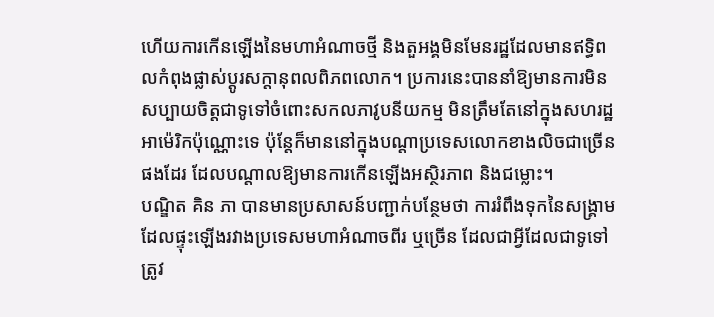ហើយការកើនឡើងនៃមហាអំណាចថ្មី និងតួអង្គមិនមែនរដ្ឋដែលមានឥទ្ធិពលកំពុងផ្លាស់ប្តូរសក្ដានុពលពិភពលោក។ ប្រការនេះបាននាំឱ្យមានការមិនសប្បាយចិត្តជាទូទៅចំពោះសកលភាវូបនីយកម្ម មិនត្រឹមតែនៅក្នុងសហរដ្ឋអាម៉េរិកប៉ុណ្ណោះទេ ប៉ុន្តែក៏មាននៅក្នុងបណ្តាប្រទេសលោកខាងលិចជាច្រើនផងដែរ ដែលបណ្តាលឱ្យមានការកើនឡើងអស្ថិរភាព និងជម្លោះ។
បណ្ឌិត គិន ភា បានមានប្រសាសន៍បញ្ជាក់បន្ថែមថា ការរំពឹងទុកនៃសង្រ្គាមដែលផ្ទុះឡើងរវាងប្រទេសមហាអំណាចពីរ ឬច្រើន ដែលជាអ្វីដែលជាទូទៅត្រូវ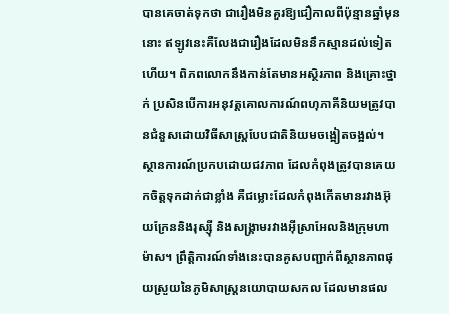បានគេចាត់ទុកថា ជារឿងមិនគួរឱ្យជឿកាលពីប៉ុន្មានឆ្នាំមុននោះ ឥឡូវនេះគឺលែងជារឿងដែលមិននឹកស្មានដល់ទៀតហើយ។ ពិភពលោកនឹងកាន់តែមានអស្ថិរភាព និងគ្រោះថ្នាក់ ប្រសិនបើការអនុវត្តគោលការណ៍ពហុភាគីនិយមត្រូវបានជំនួសដោយវិធីសាស្រ្តបែបជាតិនិយមចង្អៀតចង្អល់។
ស្ថានការណ៍ប្រកបដោយជវភាព ដែលកំពុងត្រូវបានគេយកចិត្តទុកដាក់ជាខ្លាំង គឺជម្លោះដែលកំពុងកើតមានរវាងអ៊ុយក្រែននិងរុស្ស៊ី និងសង្គ្រាមរវាងអ៊ីស្រាអែលនិងក្រុមហាម៉ាស។ ព្រឹត្តិការណ៍ទាំងនេះបានគូសបញ្ជាក់ពីស្ថានភាពផុយស្រួយនៃភូមិសាស្ត្រនយោបាយសកល ដែលមានផល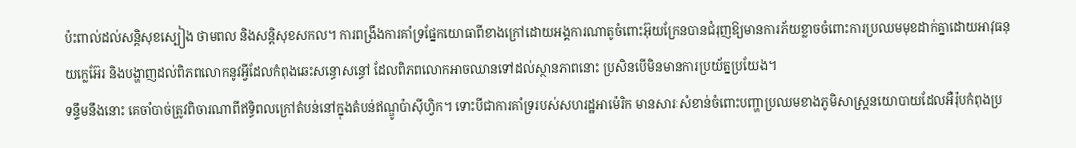ប៉ះពាល់ដល់សន្តិសុខស្បៀង ថាមពល និងសន្តិសុខសកល។ ការពង្រឹងការគាំទ្រផ្នែកយោធាពីខាងក្រៅដោយអង្គការណាតូចំពោះអ៊ុយក្រែនបានជំរុញឱ្យមានការភ័យខ្លាចចំពោះការប្រឈមមុខដាក់គ្នាដោយអាវុធនុយក្លេអ៊ែរ និងបង្ហាញដល់ពិភពលោកនូវអ្វីដែលកំពុងឆេះសន្ធោសន្ធៅ ដែលពិភពលោកអាចឈានទៅដល់ស្ថានភាពនោះ ប្រសិនបើមិនមានការប្រយ័ត្នប្រយែង។
ទន្ទឹមនឹងនោះ គេចាំបាច់ត្រូវពិចារណាពីឥទ្ធិពលក្រៅតំបន់នៅក្នុងតំបន់ឥណ្ឌូប៉ាស៊ីហ្វិក។ ទោះបីជាការគាំទ្ររបស់សហរដ្ឋអាម៉េរិក មានសារៈសំខាន់ចំពោះបញ្ហាប្រឈមខាងភូមិសាស្រ្តនយោបាយដែលអឺរ៉ុបកំពុងប្រ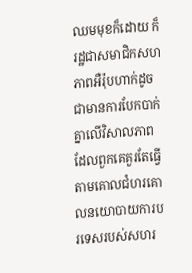ឈមមុខក៏ដោយ ក៏រដ្ឋជាសមាជិកសហភាពអឺរ៉ុបហាក់ដូចជាមានការបែកបាក់គ្នាលើវិសាលភាពដែលពួកគេគួរតែធ្វើតាមគោលជំហរគោលនយោបាយការបរទេសរបស់សហរ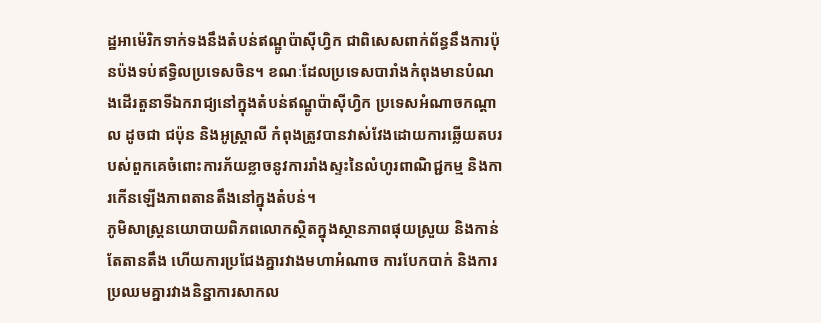ដ្ឋអាម៉េរិកទាក់ទងនឹងតំបន់ឥណ្ឌូប៉ាស៊ីហ្វិក ជាពិសេសពាក់ព័ន្ធនឹងការប៉ុនប៉ងទប់ឥទ្ធិលប្រទេសចិន។ ខណៈដែលប្រទេសបារាំងកំពុងមានបំណងដើរតួនាទីឯករាជ្យនៅក្នុងតំបន់ឥណ្ឌូប៉ាស៊ីហ្វិក ប្រទេសអំណាចកណ្តាល ដូចជា ជប៉ុន និងអូស្ត្រាលី កំពុងត្រូវបានវាស់វែងដោយការឆ្លើយតបរបស់ពួកគេចំពោះការភ័យខ្លាចនូវការរាំងស្ទះនៃលំហូរពាណិជ្ជកម្ម និងការកើនឡើងភាពតានតឹងនៅក្នុងតំបន់។
ភូមិសាស្ត្រនយោបាយពិភពលោកស្ថិតក្នុងស្ថានភាពផុយស្រួយ និងកាន់តែតានតឹង ហើយការប្រជែងគ្នារវាងមហាអំណាច ការបែកបាក់ និងការប្រឈមគ្នារវាងនិន្នាការសាកល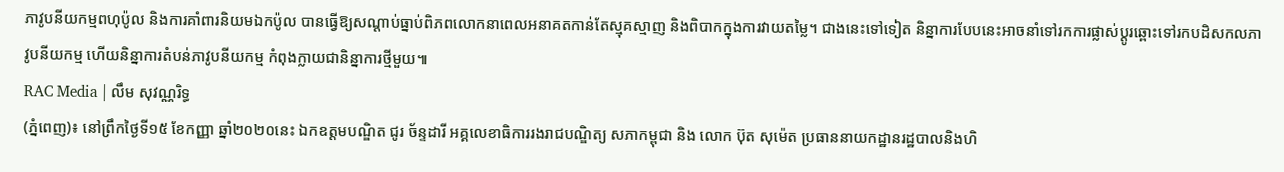ភាវូបនីយកម្មពហុប៉ូល និងការគាំពារនិយមឯកប៉ូល បានធ្វើឱ្យសណ្តាប់ធ្នាប់ពិភពលោកនាពេលអនាគតកាន់តែស្មុគស្មាញ និងពិបាកក្នុងការវាយតម្លៃ។ ជាងនេះទៅទៀត និន្នាការបែបនេះអាចនាំទៅរកការផ្លាស់ប្តូរឆ្ពោះទៅរកបដិសកលភាវូបនីយកម្ម ហើយនិន្នាការតំបន់ភាវូបនីយកម្ម កំពុងក្លាយជានិន្នាការថ្មីមួយ៕
RAC Media | លឹម សុវណ្ណរិទ្ធ
(ភ្នំពេញ)៖ នៅព្រឹកថ្ងៃទី១៥ ខែកញ្ញា ឆ្នាំ២០២០នេះ ឯកឧត្ដមបណ្ឌិត ជូរ ច័ន្ទដារី អគ្គលេខាធិការរងរាជបណ្ឌិត្យ សភាកម្ពុជា និង លោក ប៊ុត សុម៉េត ប្រធាននាយកដ្ឋានរដ្ឋបាលនិងហិ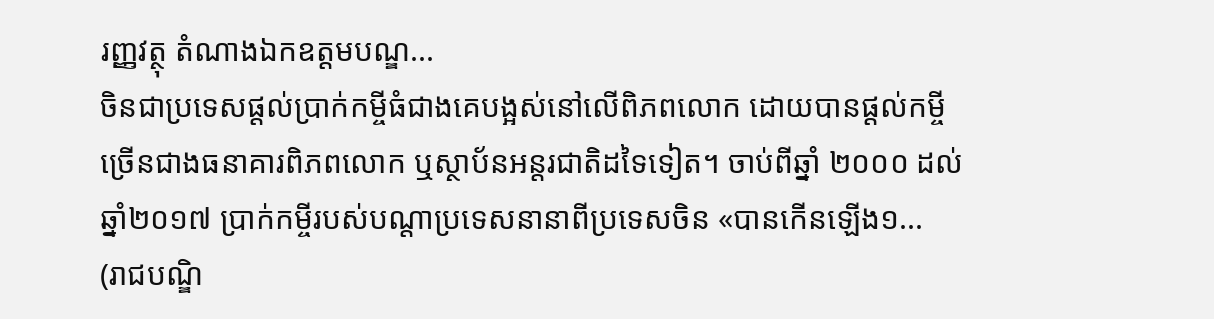រញ្ញវត្ថុ តំណាងឯកឧត្តមបណ្ឌ...
ចិនជាប្រទេសផ្តល់ប្រាក់កម្ចីធំជាងគេបង្អស់នៅលើពិភពលោក ដោយបានផ្តល់កម្ចីច្រើនជាងធនាគារពិភពលោក ឬស្ថាប័នអន្តរជាតិដទៃទៀត។ ចាប់ពីឆ្នាំ ២០០០ ដល់ឆ្នាំ២០១៧ ប្រាក់កម្ចីរបស់បណ្តាប្រទេសនានាពីប្រទេសចិន «បានកើនឡើង១...
(រាជបណ្ឌិ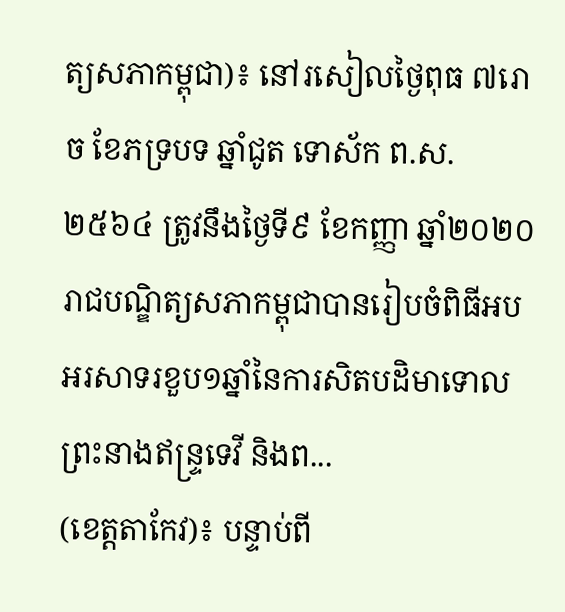ត្យសភាកម្ពុជា)៖ នៅរសៀលថ្ងៃពុធ ៧រោច ខែភទ្របទ ឆ្នាំជូត ទោស័ក ព.ស.២៥៦៤ ត្រូវនឹងថ្ងៃទី៩ ខែកញ្ញា ឆ្នាំ២០២០ រាជបណ្ឌិត្យសភាកម្ពុជាបានរៀបចំពិធីអបអរសាទរខួប១ឆ្នាំនៃការសិតបដិមាទោលព្រះនាងឥន្ទ្រទេវី និងព...
(ខេត្តតាកែវ)៖ បន្ទាប់ពី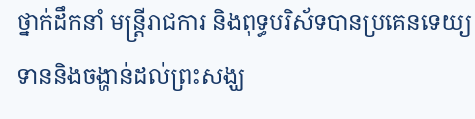ថ្នាក់ដឹកនាំ មន្ត្រីរាជការ និងពុទ្ធបរិស័ទបានប្រគេនទេយ្យទាននិងចង្ហាន់ដល់ព្រះសង្ឃ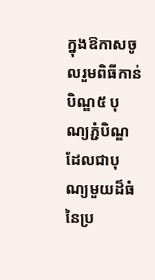ក្នុងឱកាសចូលរួមពិធីកាន់បិណ្ឌ៥ បុណ្យភ្ជំបិណ្ឌដែលជាបុណ្យមួយដ៏ធំនៃប្រ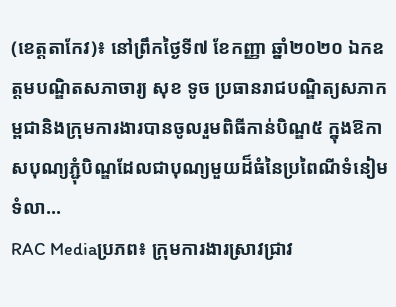(ខេត្តតាកែវ)៖ នៅព្រឹកថ្ងៃទី៧ ខែកញ្ញា ឆ្នាំ២០២០ ឯកឧត្តមបណ្ឌិតសភាចារ្យ សុខ ទូច ប្រធានរាជបណ្ឌិត្យសភាកម្ពជានិងក្រុមការងារបានចូលរួមពិធីកាន់បិណ្ឌ៥ ក្នុងឱកាសបុណ្យភ្ជំុបិណ្ឌដែលជាបុណ្យមួយដ៏ធំនៃប្រពៃណីទំនៀមទំលា...
RAC Mediaប្រភព៖ ក្រុមការងារស្រាវជ្រាវ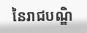នៃរាជបណ្ឌិ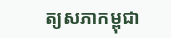ត្យសភាកម្ពុជា